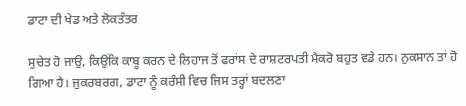ਡਾਟਾ ਦੀ ਖੇਡ ਅਤੇ ਲੋਕਤੰਤਰ

ਸੁਚੇਤ ਹੋ ਜਾਉ, ਕਿਉਂਕਿ ਕਾਬੂ ਕਰਨ ਦੇ ਲਿਹਾਜ ਤੋਂ ਫਰਾਂਸ ਦੇ ਰਾਸ਼ਟਰਪਤੀ ਮੈਕਰੋ ਬਹੁਤ ਵਡੇ ਹਨ। ਨੁਕਸਾਨ ਤਾਂ ਹੋ ਗਿਆ ਹੈ। ਜੁਕਰਬਰਗ, ਡਾਟਾ ਨੂੰ ਕਰੰਸੀ ਵਿਚ ਜਿਸ ਤਰ੍ਹਾਂ ਬਦਲਣਾ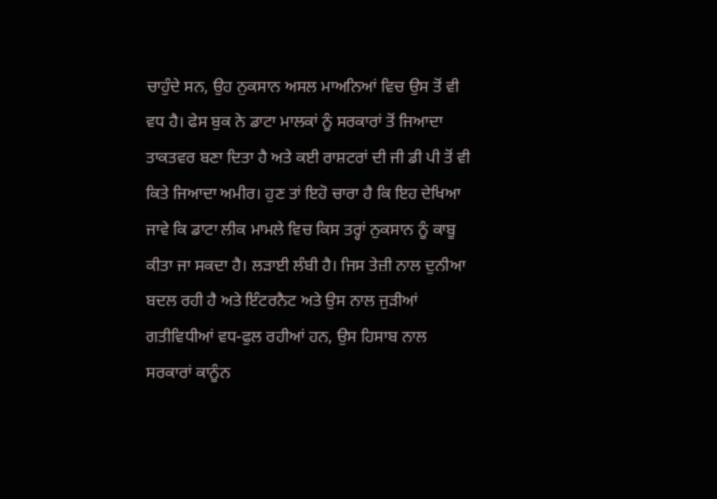ਚਾਹੁੰਦੇ ਸਨ, ਉਹ ਨੁਕਸਾਨ ਅਸਲ ਮਾਅਨਿਆਂ ਵਿਚ ਉਸ ਤੋਂ ਵੀ ਵਧ ਹੈ। ਫੇਸ ਬੁਕ ਨੇ ਡਾਟਾ ਮਾਲਕਾਂ ਨੂੰ ਸਰਕਾਰਾਂ ਤੋਂ ਜਿਆਦਾ ਤਾਕਤਵਰ ਬਣਾ ਦਿਤਾ ਹੈ ਅਤੇ ਕਈ ਰਾਸ਼ਟਰਾਂ ਦੀ ਜੀ ਡੀ ਪੀ ਤੋਂ ਵੀ ਕਿਤੇ ਜਿਆਦਾ ਅਮੀਰ। ਹੁਣ ਤਾਂ ਇਹੋ ਚਾਰਾ ਹੈ ਕਿ ਇਹ ਦੇਖਿਆ ਜਾਵੇ ਕਿ ਡਾਟਾ ਲੀਕ ਮਾਮਲੇ ਵਿਚ ਕਿਸ ਤਰ੍ਹਾਂ ਨੁਕਸਾਨ ਨੂੰ ਕਾਬੂ ਕੀਤਾ ਜਾ ਸਕਦਾ ਹੈ। ਲੜਾਈ ਲੰਬੀ ਹੈ। ਜਿਸ ਤੇਜ਼ੀ ਨਾਲ ਦੁਨੀਆ ਬਦਲ ਰਹੀ ਹੈ ਅਤੇ ਇੰਟਰਨੈਟ ਅਤੇ ਉਸ ਨਾਲ ਜੁੜੀਆਂ ਗਤੀਵਿਧੀਆਂ ਵਧ-ਫੁਲ ਰਹੀਆਂ ਹਨ, ਉਸ ਹਿਸਾਬ ਨਾਲ ਸਰਕਾਰਾਂ ਕਾਨੂੰਨ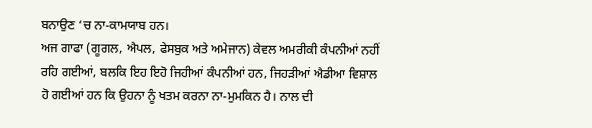ਬਨਾਉਣ ‘ਚ ਨਾ-ਕਾਮਯਾਬ ਹਨ।
ਅਜ ਗਾਫਾ (ਗੂਗਲ, ਐਪਲ, ਫੇਸਬੁਕ ਅਤੇ ਅਮੇਜਾਨ) ਕੇਵਲ ਅਮਰੀਕੀ ਕੰਪਨੀਆਂ ਨਹੀਂ ਰਹਿ ਗਈਆਂ, ਬਲਕਿ ਇਹ ਇਹੋ ਜਿਹੀਆਂ ਕੰਪਨੀਆਂ ਹਨ, ਜਿਹੜੀਆਂ ਐਡੀਆ ਵਿਸ਼ਾਲ ਹੋ ਗਈਆਂ ਹਨ ਕਿ ਉਹਨਾ ਨੂੰ ਖਤਮ ਕਰਨਾ ਨਾ-ਮੁਮਕਿਨ ਹੈ। ਨਾਲ ਦੀ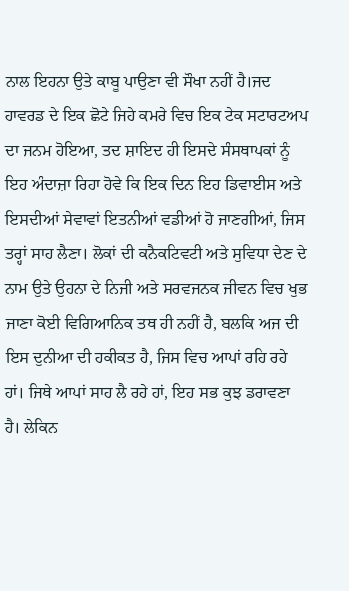ਨਾਲ ਇਹਨਾ ਉਤੇ ਕਾਬੂ ਪਾਉਣਾ ਵੀ ਸੌਖਾ ਨਹੀਂ ਹੈ।ਜਦ ਹਾਵਰਡ ਦੇ ਇਕ ਛੋਟੇ ਜਿਹੇ ਕਮਰੇ ਵਿਚ ਇਕ ਟੇਕ ਸਟਾਰਟਅਪ ਦਾ ਜਨਮ ਹੋਇਆ, ਤਦ ਸ਼ਾਇਦ ਹੀ ਇਸਦੇ ਸੰਸਥਾਪਕਾਂ ਨੂੰ ਇਹ ਅੰਦਾਜ਼ਾ ਰਿਹਾ ਹੋਵੇ ਕਿ ਇਕ ਦਿਨ ਇਹ ਡਿਵਾਈਸ ਅਤੇ ਇਸਦੀਆਂ ਸੇਵਾਵਾਂ ਇਤਨੀਆਂ ਵਡੀਆਂ ਹੋ ਜਾਣਗੀਆਂ, ਜਿਸ ਤਰ੍ਹਾਂ ਸਾਹ ਲੈਣਾ। ਲੋਕਾਂ ਦੀ ਕਨੈਕਟਿਵਟੀ ਅਤੇ ਸੁਵਿਧਾ ਦੇਣ ਦੇ ਨਾਮ ਉਤੇ ਉਹਨਾ ਦੇ ਨਿਜੀ ਅਤੇ ਸਰਵਜਨਕ ਜੀਵਨ ਵਿਚ ਖੁਭ ਜਾਣਾ ਕੋਈ ਵਿਗਿਆਨਿਕ ਤਥ ਹੀ ਨਹੀਂ ਹੈ, ਬਲਕਿ ਅਜ ਦੀ ਇਸ ਦੁਨੀਆ ਦੀ ਹਕੀਕਤ ਹੈ, ਜਿਸ ਵਿਚ ਆਪਾਂ ਰਹਿ ਰਹੇ ਹਾਂ। ਜਿਥੇ ਆਪਾਂ ਸਾਹ ਲੈ ਰਹੇ ਹਾਂ, ਇਹ ਸਭ ਕੁਝ ਡਰਾਵਣਾ ਹੈ। ਲੇਕਿਨ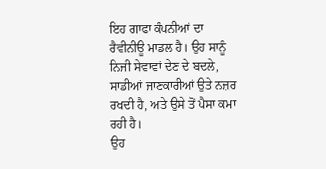ਇਹ ਗਾਫਾ ਕੰਪਨੀਆਂ ਦਾ ਰੈਵੀਨੀਊ ਮਾਡਲ ਹੈ। ਉਹ ਸਾਨੂੰ ਨਿਜੀ ਸੇਵਾਵਾਂ ਦੇਣ ਦੇ ਬਦਲੇ, ਸਾਡੀਆਂ ਜਾਣਕਾਰੀਆਂ ਉਤੇ ਨਜ਼ਰ ਰਖਦੀ ਹੈ, ਅਤੇ ਉਸੇ ਤੋਂ ਪੈਸਾ ਕਮਾ ਰਹੀ ਹੈ।
ਉਹ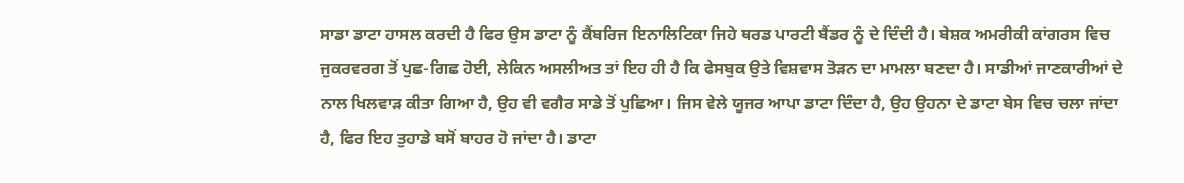ਸਾਡਾ ਡਾਟਾ ਹਾਸਲ ਕਰਦੀ ਹੈ ਫਿਰ ਉਸ ਡਾਟਾ ਨੂੰ ਕੈਂਬਰਿਜ ਇਨਾਲਿਟਿਕਾ ਜਿਹੇ ਥਰਡ ਪਾਰਟੀ ਬੈਂਡਰ ਨੂੰ ਦੇ ਦਿੰਦੀ ਹੈ। ਬੇਸ਼ਕ ਅਮਰੀਕੀ ਕਾਂਗਰਸ ਵਿਚ ਜੁਕਰਵਰਗ ਤੋਂ ਪੁਛ-ਗਿਛ ਹੋਈ, ਲੇਕਿਨ ਅਸਲੀਅਤ ਤਾਂ ਇਹ ਹੀ ਹੈ ਕਿ ਫੇਸਬੁਕ ਉਤੇ ਵਿਸ਼ਵਾਸ ਤੋੜਨ ਦਾ ਮਾਮਲਾ ਬਣਦਾ ਹੈ। ਸਾਡੀਆਂ ਜਾਣਕਾਰੀਆਂ ਦੇ ਨਾਲ ਖਿਲਵਾੜ ਕੀਤਾ ਗਿਆ ਹੈ, ਉਹ ਵੀ ਵਗੈਰ ਸਾਡੇ ਤੋਂ ਪੁਛਿਆ। ਜਿਸ ਵੇਲੇ ਯੂਜਰ ਆਪਾ ਡਾਟਾ ਦਿੰਦਾ ਹੈ, ਉਹ ਉਹਨਾ ਦੇ ਡਾਟਾ ਬੇਸ ਵਿਚ ਚਲਾ ਜਾਂਦਾ ਹੈ, ਫਿਰ ਇਹ ਤੁਹਾਡੇ ਬਸੋਂ ਬਾਹਰ ਹੋ ਜਾਂਦਾ ਹੈ। ਡਾਟਾ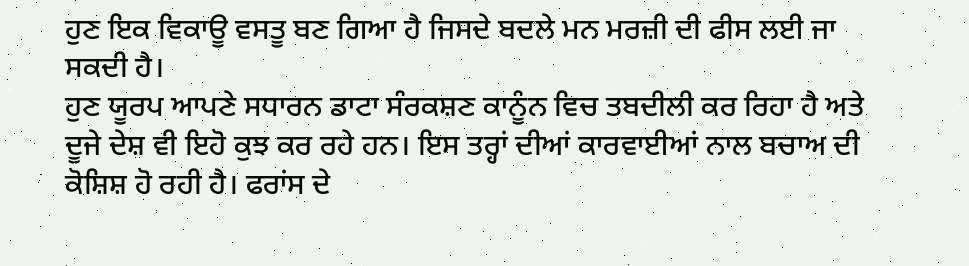ਹੁਣ ਇਕ ਵਿਕਾਊ ਵਸਤੂ ਬਣ ਗਿਆ ਹੈ ਜਿਸਦੇ ਬਦਲੇ ਮਨ ਮਰਜ਼ੀ ਦੀ ਫੀਸ ਲਈ ਜਾ ਸਕਦੀ ਹੈ।
ਹੁਣ ਯੂਰਪ ਆਪਣੇ ਸਧਾਰਨ ਡਾਟਾ ਸੰਰਕਸ਼ਣ ਕਾਨੂੰਨ ਵਿਚ ਤਬਦੀਲੀ ਕਰ ਰਿਹਾ ਹੈ ਅਤੇ ਦੂਜੇ ਦੇਸ਼ ਵੀ ਇਹੋ ਕੁਝ ਕਰ ਰਹੇ ਹਨ। ਇਸ ਤਰ੍ਹਾਂ ਦੀਆਂ ਕਾਰਵਾਈਆਂ ਨਾਲ ਬਚਾਅ ਦੀ ਕੋਸ਼ਿਸ਼ ਹੋ ਰਹੀ ਹੈ। ਫਰਾਂਸ ਦੇ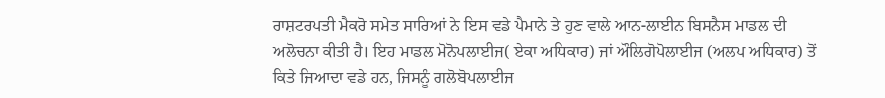ਰਾਸ਼ਟਰਪਤੀ ਮੈਕਰੋ ਸਮੇਤ ਸਾਰਿਆਂ ਨੇ ਇਸ ਵਡੇ ਪੈਮਾਨੇ ਤੇ ਹੁਣ ਵਾਲੇ ਆਨ-ਲਾਈਨ ਬਿਸਨੈਸ ਮਾਡਲ ਦੀ ਅਲੋਚਨਾ ਕੀਤੀ ਹੈ। ਇਹ ਮਾਡਲ ਮੋਨੋਪਲਾਈਜ( ਏਕਾ ਅਧਿਕਾਰ) ਜਾਂ ਔਲਿਗੋਪੋਲਾਈਜ (ਅਲਪ ਅਧਿਕਾਰ) ਤੋਂ ਕਿਤੇ ਜਿਆਦਾ ਵਡੇ ਹਨ, ਜਿਸਨੂੰ ਗਲੋਬੋਪਲਾਈਜ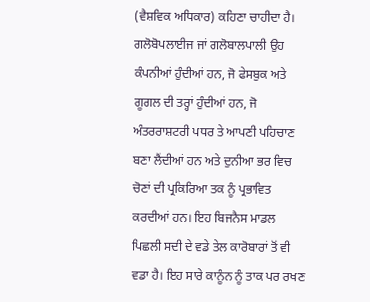(ਵੈਸ਼ਵਿਕ ਅਧਿਕਾਰ) ਕਹਿਣਾ ਚਾਹੀਦਾ ਹੈ। ਗਲੋਬੋਪਲਾਈਜ ਜਾਂ ਗਲੋਬਾਲਪਾਲੀ ਉਹ ਕੰਪਨੀਆਂ ਹੁੰਦੀਆਂ ਹਨ, ਜੋ ਫੇਸਬੁਕ ਅਤੇ ਗੂਗਲ ਦੀ ਤਰ੍ਹਾਂ ਹੁੰਦੀਆਂ ਹਨ, ਜੋ ਅੰਤਰਰਾਸ਼ਟਰੀ ਪਧਰ ਤੇ ਆਪਣੀ ਪਹਿਚਾਣ ਬਣਾ ਲੈਂਦੀਆਂ ਹਨ ਅਤੇ ਦੁਨੀਆ ਭਰ ਵਿਚ ਚੋਣਾਂ ਦੀ ਪ੍ਰਕਿਰਿਆ ਤਕ ਨੂੰ ਪ੍ਰਭਾਵਿਤ ਕਰਦੀਆਂ ਹਨ। ਇਹ ਬਿਜਨੈਸ ਮਾਡਲ ਪਿਛਲੀ ਸਦੀ ਦੇ ਵਡੇ ਤੇਲ ਕਾਰੋਬਾਰਾਂ ਤੋਂ ਵੀ ਵਡਾ ਹੈ। ਇਹ ਸਾਰੇ ਕਾਨੂੰਨ ਨੂੰ ਤਾਕ ਪਰ ਰਖਣ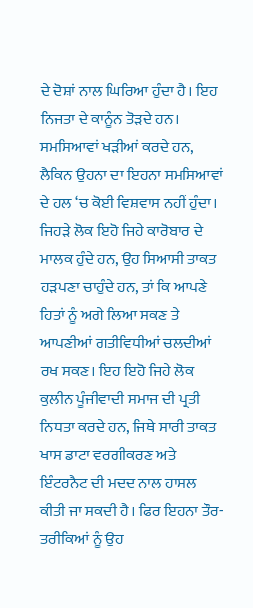ਦੇ ਦੋਸ਼ਾਂ ਨਾਲ ਘਿਰਿਆ ਹੁੰਦਾ ਹੈ। ਇਹ ਨਿਜਤਾ ਦੇ ਕਾਨੂੰਨ ਤੋੜਦੇ ਹਨ। ਸਮਸਿਆਵਾਂ ਖੜੀਆਂ ਕਰਦੇ ਹਨ, ਲੈਕਿਨ ਉਹਨਾ ਦਾ ਇਹਨਾ ਸਮਸਿਆਵਾਂ ਦੇ ਹਲ ‘ਚ ਕੋਈ ਵਿਸ਼ਵਾਸ ਨਹੀਂ ਹੁੰਦਾ।
ਜਿਹੜੇ ਲੋਕ ਇਹੋ ਜਿਹੇ ਕਾਰੋਬਾਰ ਦੇ ਮਾਲਕ ਹੁੰਦੇ ਹਨ, ਉਹ ਸਿਆਸੀ ਤਾਕਤ ਹੜਪਣਾ ਚਾਹੁੰਦੇ ਹਨ, ਤਾਂ ਕਿ ਆਪਣੇ ਹਿਤਾਂ ਨੂੰ ਅਗੇ ਲਿਆ ਸਕਣ ਤੇ ਆਪਣੀਆਂ ਗਤੀਵਿਧੀਆਂ ਚਲਦੀਆਂ ਰਖ ਸਕਣ। ਇਹ ਇਹੋ ਜਿਹੇ ਲੋਕ ਕੁਲੀਨ ਪੂੰਜੀਵਾਦੀ ਸਮਾਜ ਦੀ ਪ੍ਰਤੀ ਨਿਧਤਾ ਕਰਦੇ ਹਨ, ਜਿਥੇ ਸਾਰੀ ਤਾਕਤ ਖਾਸ ਡਾਟਾ ਵਰਗੀਕਰਣ ਅਤੇ ਇੰਟਰਨੈਟ ਦੀ ਮਦਦ ਨਾਲ ਹਾਸਲ ਕੀਤੀ ਜਾ ਸਕਦੀ ਹੈ। ਫਿਰ ਇਹਨਾ ਤੌਰ-ਤਰੀਕਿਆਂ ਨੂੰ ਉਹ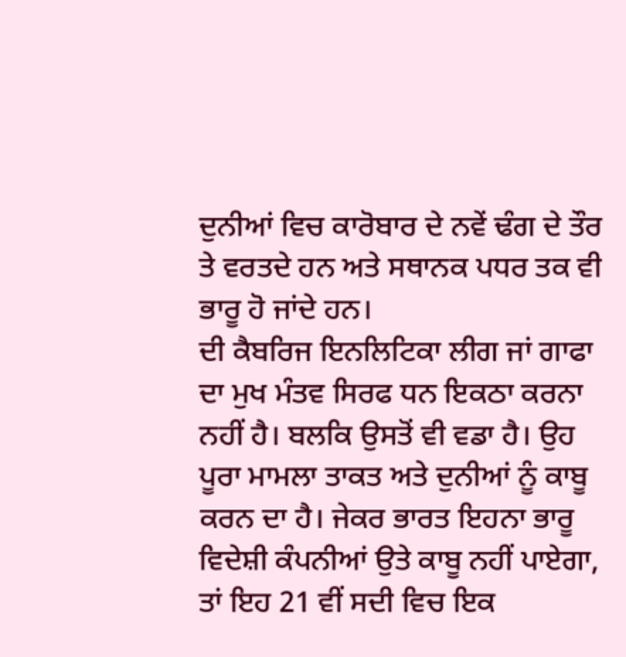ਦੁਨੀਆਂ ਵਿਚ ਕਾਰੋਬਾਰ ਦੇ ਨਵੇਂ ਢੰਗ ਦੇ ਤੌਰ ਤੇ ਵਰਤਦੇ ਹਨ ਅਤੇ ਸਥਾਨਕ ਪਧਰ ਤਕ ਵੀ ਭਾਰੂ ਹੋ ਜਾਂਦੇ ਹਨ।
ਦੀ ਕੈਬਰਿਜ ਇਨਲਿਟਿਕਾ ਲੀਗ ਜਾਂ ਗਾਫਾ ਦਾ ਮੁਖ ਮੰਤਵ ਸਿਰਫ ਧਨ ਇਕਠਾ ਕਰਨਾ ਨਹੀਂ ਹੈ। ਬਲਕਿ ਉਸਤੋਂ ਵੀ ਵਡਾ ਹੈ। ਉਹ ਪੂਰਾ ਮਾਮਲਾ ਤਾਕਤ ਅਤੇ ਦੁਨੀਆਂ ਨੂੰ ਕਾਬੂ ਕਰਨ ਦਾ ਹੈ। ਜੇਕਰ ਭਾਰਤ ਇਹਨਾ ਭਾਰੂ ਵਿਦੇਸ਼ੀ ਕੰਪਨੀਆਂ ਉਤੇ ਕਾਬੂ ਨਹੀਂ ਪਾਏਗਾ, ਤਾਂ ਇਹ 21 ਵੀਂ ਸਦੀ ਵਿਚ ਇਕ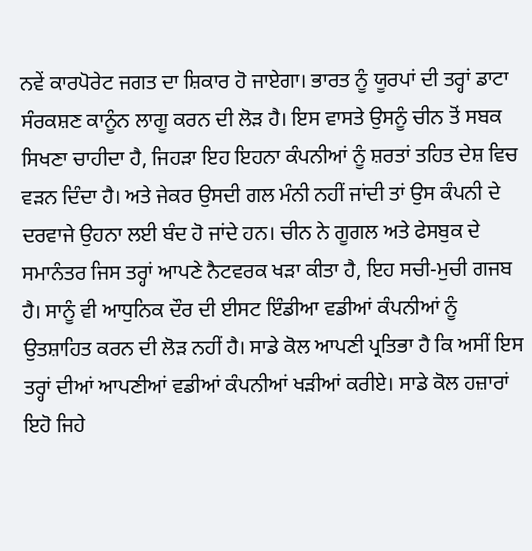ਨਵੇਂ ਕਾਰਪੋਰੇਟ ਜਗਤ ਦਾ ਸ਼ਿਕਾਰ ਹੋ ਜਾਏਗਾ। ਭਾਰਤ ਨੂੰ ਯੂਰਪਾਂ ਦੀ ਤਰ੍ਹਾਂ ਡਾਟਾ ਸੰਰਕਸ਼ਣ ਕਾਨੂੰਨ ਲਾਗੂ ਕਰਨ ਦੀ ਲੋੜ ਹੈ। ਇਸ ਵਾਸਤੇ ਉਸਨੂੰ ਚੀਨ ਤੋਂ ਸਬਕ ਸਿਖਣਾ ਚਾਹੀਦਾ ਹੈ, ਜਿਹੜਾ ਇਹ ਇਹਨਾ ਕੰਪਨੀਆਂ ਨੂੰ ਸ਼ਰਤਾਂ ਤਹਿਤ ਦੇਸ਼ ਵਿਚ ਵੜਨ ਦਿੰਦਾ ਹੈ। ਅਤੇ ਜੇਕਰ ਉਸਦੀ ਗਲ ਮੰਨੀ ਨਹੀਂ ਜਾਂਦੀ ਤਾਂ ਉਸ ਕੰਪਨੀ ਦੇ ਦਰਵਾਜੇ ਉਹਨਾ ਲਈ ਬੰਦ ਹੋ ਜਾਂਦੇ ਹਨ। ਚੀਨ ਨੇ ਗੂਗਲ ਅਤੇ ਫੇਸਬੁਕ ਦੇ ਸਮਾਨੰਤਰ ਜਿਸ ਤਰ੍ਹਾਂ ਆਪਣੇ ਨੈਟਵਰਕ ਖੜਾ ਕੀਤਾ ਹੈ, ਇਹ ਸਚੀ-ਮੁਚੀ ਗਜਬ ਹੈ। ਸਾਨੂੰ ਵੀ ਆਧੁਨਿਕ ਦੌਰ ਦੀ ਈਸਟ ਇੰਡੀਆ ਵਡੀਆਂ ਕੰਪਨੀਆਂ ਨੂੰ ਉਤਸ਼ਾਹਿਤ ਕਰਨ ਦੀ ਲੋੜ ਨਹੀਂ ਹੈ। ਸਾਡੇ ਕੋਲ ਆਪਣੀ ਪ੍ਰਤਿਭਾ ਹੈ ਕਿ ਅਸੀਂ ਇਸ ਤਰ੍ਹਾਂ ਦੀਆਂ ਆਪਣੀਆਂ ਵਡੀਆਂ ਕੰਪਨੀਆਂ ਖੜੀਆਂ ਕਰੀਏ। ਸਾਡੇ ਕੋਲ ਹਜ਼ਾਰਾਂ ਇਹੋ ਜਿਹੇ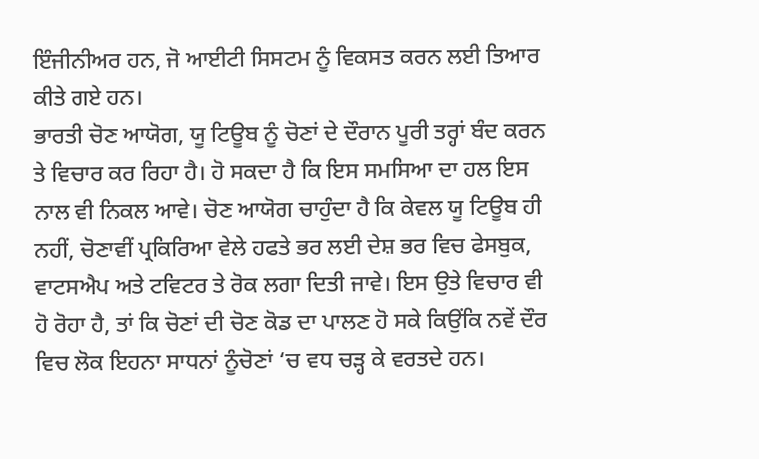ਇੰਜੀਨੀਅਰ ਹਨ, ਜੋ ਆਈਟੀ ਸਿਸਟਮ ਨੂੰ ਵਿਕਸਤ ਕਰਨ ਲਈ ਤਿਆਰ ਕੀਤੇ ਗਏ ਹਨ।
ਭਾਰਤੀ ਚੋਣ ਆਯੋਗ, ਯੂ ਟਿਊਬ ਨੂੰ ਚੋਣਾਂ ਦੇ ਦੌਰਾਨ ਪੂਰੀ ਤਰ੍ਹਾਂ ਬੰਦ ਕਰਨ ਤੇ ਵਿਚਾਰ ਕਰ ਰਿਹਾ ਹੈ। ਹੋ ਸਕਦਾ ਹੈ ਕਿ ਇਸ ਸਮਸਿਆ ਦਾ ਹਲ ਇਸ ਨਾਲ ਵੀ ਨਿਕਲ ਆਵੇ। ਚੋਣ ਆਯੋਗ ਚਾਹੁੰਦਾ ਹੈ ਕਿ ਕੇਵਲ ਯੂ ਟਿਊਬ ਹੀ ਨਹੀਂ, ਚੋਣਾਵੀਂ ਪ੍ਰਕਿਰਿਆ ਵੇਲੇ ਹਫਤੇ ਭਰ ਲਈ ਦੇਸ਼ ਭਰ ਵਿਚ ਫੇਸਬੁਕ, ਵਾਟਸਐਪ ਅਤੇ ਟਵਿਟਰ ਤੇ ਰੋਕ ਲਗਾ ਦਿਤੀ ਜਾਵੇ। ਇਸ ਉਤੇ ਵਿਚਾਰ ਵੀ ਹੋ ਰੋਹਾ ਹੈ, ਤਾਂ ਕਿ ਚੋਣਾਂ ਦੀ ਚੋਣ ਕੋਡ ਦਾ ਪਾਲਣ ਹੋ ਸਕੇ ਕਿਉਂਕਿ ਨਵੇਂ ਦੌਰ ਵਿਚ ਲੋਕ ਇਹਨਾ ਸਾਧਨਾਂ ਨੂੰਚੋਣਾਂ ‘ਚ ਵਧ ਚੜ੍ਹ ਕੇ ਵਰਤਦੇ ਹਨ।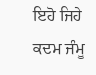ਇਹੋ ਜਿਹੇ ਕਦਮ ਜੰਮੂ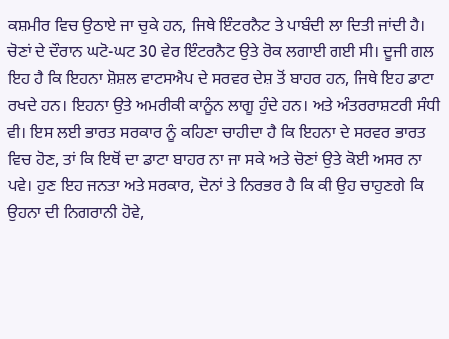ਕਸ਼ਮੀਰ ਵਿਚ ਉਠਾਏ ਜਾ ਚੁਕੇ ਹਨ, ਜਿਥੇ ਇੰਟਰਨੈਟ ਤੇ ਪਾਬੰਦੀ ਲਾ ਦਿਤੀ ਜਾਂਦੀ ਹੈ। ਚੋਣਾਂ ਦੇ ਦੌਰਾਨ ਘਟੋ-ਘਟ 30 ਵੇਰ ਇੰਟਰਨੈਟ ਉਤੇ ਰੋਕ ਲਗਾਈ ਗਈ ਸੀ। ਦੂਜੀ ਗਲ ਇਹ ਹੈ ਕਿ ਇਹਨਾ ਸ਼ੋਸ਼ਲ ਵਾਟਸਐਪ ਦੇ ਸਰਵਰ ਦੇਸ਼ ਤੋਂ ਬਾਹਰ ਹਨ, ਜਿਥੇ ਇਹ ਡਾਟਾ ਰਖਦੇ ਹਨ। ਇਹਨਾ ਉਤੇ ਅਮਰੀਕੀ ਕਾਨੂੰਨ ਲਾਗੂ ਹੁੰਦੇ ਹਨ। ਅਤੇ ਅੰਤਰਰਾਸ਼ਟਰੀ ਸੰਧੀ ਵੀ। ਇਸ ਲਈ ਭਾਰਤ ਸਰਕਾਰ ਨੂੰ ਕਹਿਣਾ ਚਾਹੀਦਾ ਹੈ ਕਿ ਇਹਨਾ ਦੇ ਸਰਵਰ ਭਾਰਤ ਵਿਚ ਹੋਣ, ਤਾਂ ਕਿ ਇਥੋਂ ਦਾ ਡਾਟਾ ਬਾਹਰ ਨਾ ਜਾ ਸਕੇ ਅਤੇ ਚੋਣਾਂ ਉਤੇ ਕੋਈ ਅਸਰ ਨਾ ਪਵੇ। ਹੁਣ ਇਹ ਜਨਤਾ ਅਤੇ ਸਰਕਾਰ, ਦੋਨਾਂ ਤੇ ਨਿਰਭਰ ਹੈ ਕਿ ਕੀ ਉਹ ਚਾਹੁਣਗੇ ਕਿ ਉਹਨਾ ਦੀ ਨਿਗਰਾਨੀ ਹੋਵੇ,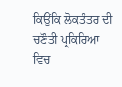ਕਿਉਂਕਿ ਲੋਕਤੰਤਰ ਦੀ ਚਣੌਤੀ ਪ੍ਰਕਿਰਿਆ ਵਿਚ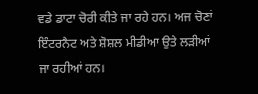ਵਡੇ ਡਾਟਾ ਚੋਰੀ ਕੀਤੇ ਜਾ ਰਹੇ ਹਨ। ਅਜ ਚੋਣਾਂ ਇੰਟਰਨੈਟ ਅਤੇ ਸ਼ੋਸ਼ਲ ਮੀਡੀਆ ਉਤੇ ਲੜੀਆਂ ਜਾ ਰਹੀਆਂ ਹਨ।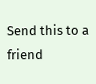Send this to a friend